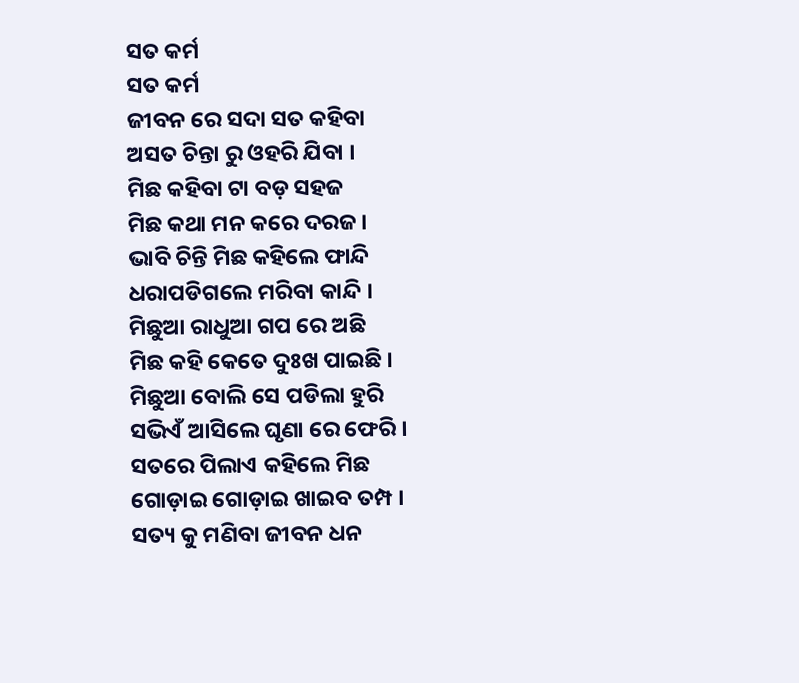ସତ କର୍ମ
ସତ କର୍ମ
ଜୀବନ ରେ ସଦା ସତ କହିବା
ଅସତ ଚିନ୍ତା ରୁ ଓହରି ଯିବା ।
ମିଛ କହିବା ଟା ବଡ଼ ସହଜ
ମିଛ କଥା ମନ କରେ ଦରଜ ।
ଭାବି ଚିନ୍ତି ମିଛ କହିଲେ ଫାନ୍ଦି
ଧରାପଡିଗଲେ ମରିବା କାନ୍ଦି ।
ମିଛୁଆ ରାଧୁଆ ଗପ ରେ ଅଛି
ମିଛ କହି କେତେ ଦୁଃଖ ପାଇଛି ।
ମିଛୁଆ ବୋଲି ସେ ପଡିଲା ହୁରି
ସଭିଏଁ ଆସିଲେ ଘୃଣା ରେ ଫେରି ।
ସତରେ ପିଲାଏ କହିଲେ ମିଛ
ଗୋଡ଼ାଇ ଗୋଡ଼ାଇ ଖାଇବ ତମ୍ପ ।
ସତ୍ୟ କୁ ମଣିବା ଜୀବନ ଧନ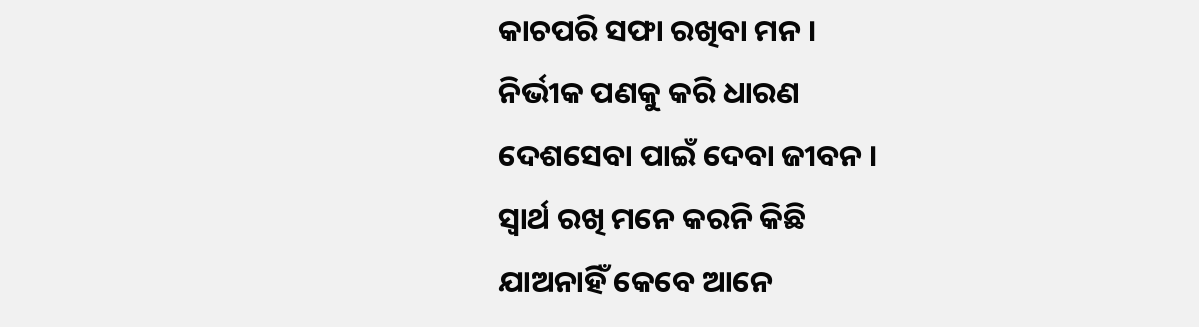କାଚପରି ସଫା ରଖିବା ମନ ।
ନିର୍ଭୀକ ପଣକୁ କରି ଧାରଣ
ଦେଶସେବା ପାଇଁ ଦେବା ଜୀବନ ।
ସ୍ୱାର୍ଥ ରଖି ମନେ କରନି କିଛି
ଯାଅନାହିଁ କେବେ ଆନେ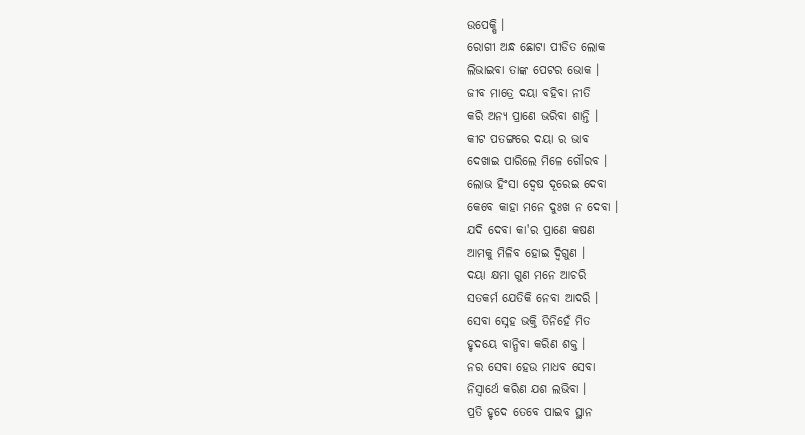ଉପେକ୍ଷି ।
ରୋଗୀ ଅନ୍ଧ ଛୋଟା ପୀଡିତ ଲୋକ
ଲିଭାଇବା ତାଙ୍କ ପେଟର ଭୋକ ।
ଜୀବ ମାତ୍ରେ ଦୟା ବହିବା ନୀତି
କରି ଅନ୍ୟ ପ୍ରାଣେ ଭରିବା ଶାନ୍ତି ।
କୀଟ ପତଙ୍ଗରେ ଦୟା ର ଭାବ
ଦେଖାଇ ପାରିଲେ ମିଳେ ଗୌରବ ।
ଲୋଭ ହିଂସା ଦ୍ୱେଷ ଦୂରେଇ ଦେବା
କେବେ କାହା ମନେ ଦୁଃଖ ନ ଦେବା ।
ଯଦି ଦେବା କା'ର ପ୍ରାଣେ କଷଣ
ଆମକୁ ମିଳିବ ହୋଇ ଦ୍ଵିଗୁଣ ।
ଦୟା କ୍ଷମା ଗୁଣ ମନେ ଆଚରି
ସତକର୍ମ ଯେତିକି ନେବା ଆଦରି ।
ସେବା ସ୍ନେହ ଭକ୍ତି ତିନିହେଁ ମିତ
ହୃଦୟେ ବାନ୍ଧିବା କରିଣ ଶକ୍ତ ।
ନର ସେବା ହେଉ ମାଧବ ସେବା
ନିସ୍ଵାର୍ଥେ କରିଣ ଯଶ ଲଭିବା ।
ପ୍ରତି ହୃଦେ ତେବେ ପାଇବ ସ୍ଥାନ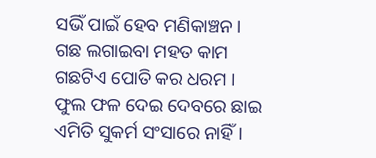ସଭିଁ ପାଇଁ ହେବ ମଣିକାଞ୍ଚନ ।
ଗଛ ଲଗାଇବା ମହତ କାମ
ଗଛଟିଏ ପୋତି କର ଧରମ ।
ଫୁଲ ଫଳ ଦେଇ ଦେବରେ ଛାଇ
ଏମିତି ସୁକର୍ମ ସଂସାରେ ନାହିଁ।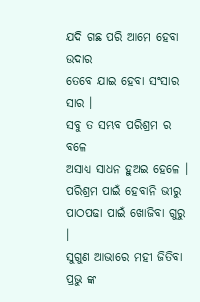ଯଦି ଗଛ ପରି ଆମେ ହେବା ଉଦାର
ତେବେ ଯାଇ ହେବା ସଂସାର ସାର ।
ସବୁ ତ ସମ୍ଭବ ପରିଶ୍ରମ ର ବଳେ
ଅସାଧ୍ୟ ସାଧନ ହୁଅଇ ହେଳେ ।
ପରିଶ୍ରମ ପାଇଁ ହେବାନି ଭୀରୁ
ପାଠପଢା ପାଇଁ ଖୋଜିବା ଗୁରୁ ।
ସୁଗୁଣ ଆଭାରେ ମହୀ ଜିତିବା
ପ୍ରଭୁ ଙ୍କ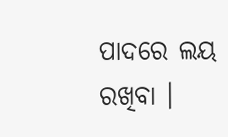ପାଦରେ ଲୟ ରଖିବା ।